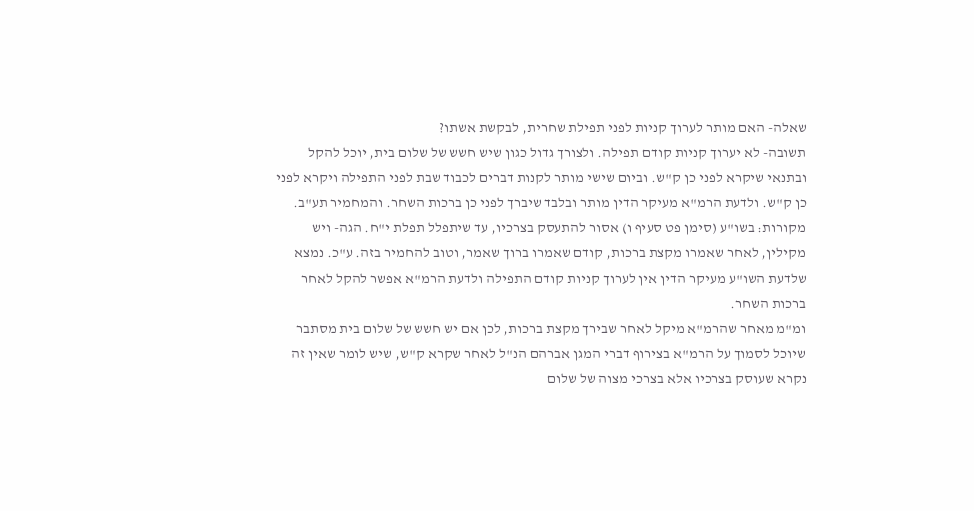שאלה- האם מותר לערוך קניות לפני תפילת שחרית, לבקשת אשתו?
תשובה- לא יערוך קניות קודם תפילה. ולצורך גדול כגון שיש חשש של שלום בית, יוכל להקל ובתנאי שיקרא לפני כן ק"ש. וביום שישי מותר לקנות דברים לכבוד שבת לפני התפילה ויקרא לפני כן ק"ש. ולדעת הרמ"א מעיקר הדין מותר ובלבד שיברך לפני כן ברכות השחר. והמחמיר תע"ב.
מקורות: בשו"ע (סימן פט סעיף ו) אסור להתעסק בצרכיו, עד שיתפלל תפלת י"ח. הגה- ויש מקילין, לאחר שאמרו מקצת ברכות, קודם שאמרו ברוך שאמר, וטוב להחמיר בזה. ע"כ. נמצא שלדעת השו"ע מעיקר הדין אין לערוך קניות קודם התפילה ולדעת הרמ"א אפשר להקל לאחר ברכות השחר.
ומ"מ מאחר שהרמ"א מיקל לאחר שבירך מקצת ברכות, לכן אם יש חשש של שלום בית מסתבר שיוכל לסמוך על הרמ"א בצירוף דברי המגן אברהם הנ"ל לאחר שקרא ק"ש, שיש לומר שאין זה נקרא שעוסק בצרכיו אלא בצרכי מצוה של שלום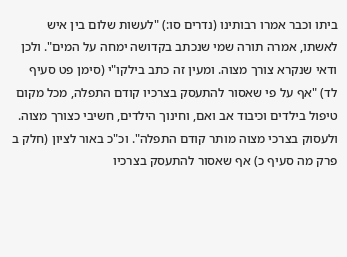ביתו וכבר אמרו רבותינו (נדרים סו:) "לעשות שלום בין איש לאשתו, אמרה תורה שמי שנכתב בקדושה ימחה על המים". ולכן ודאי שנקרא צורך מצוה. ומעין זה כתב בילקו"י (סימן פט סעיף לד) "אף על פי שאסור להתעסק בצרכיו קודם התפלה, מכל מקום טיפול בילדים וכיבוד אב ואם, וחינוך הילדים, חשיבי כצורך מצוה. ולעסוק בצרכי מצוה מותר קודם התפלה". וכ"כ באור לציון (חלק ב פרק מה סעיף כ) אף שאסור להתעסק בצרכיו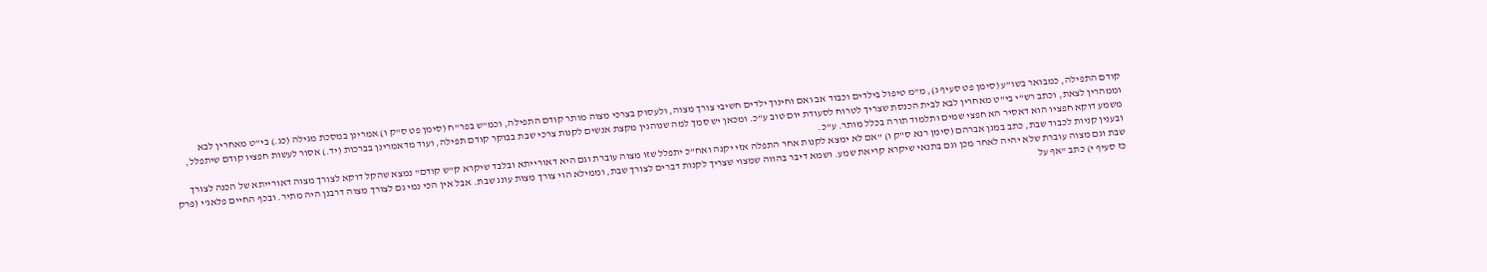קודם התפילה, כמבואר בשו"ע (סימן פט סעיף ג), מ"מ טיפול בילדים וכבוד אב ואם וחינוך ילדים חשיבי צורך מצוה, ולעסוק בצרכי מצוה מותר קודם התפילה, וכמ"ש בפר"ח (סימן פט ס"ק ו) אמרינן במסכת מגילה (כג.) בי"ט מאחרין לבא וממהרין לצאת, וכתב רש"י בי"ט מאחרין לבא לבית הכנסת שצריך לטרוח לסעודת יום טוב ע"כ. ומכאן יש סמך למה שנוהגין מקצת אנשים לקנות צרכי שבת בבוקר קודם תפילה, ועוד מדאמרינן בברכות (יד.) אסור לעשות חפציו קודם שיתפלל, משמע דוקא חפציו הוא דאסיר הא חפצי שמים ותלמוד תורה בכלל מותר. ע"כ.
ובענין קניות לכבוד שבת, כתב במגן אברהם (סימן רנא ס"ק ו) "אם לא ימצא לקנות אחר התפלה אזי יקנה ואח"כ יתפלל שזו מצוה עוברת וגם היא דאורייתא ובלבד שיקרא ק"ש קודם" נמצא שהקל דוקא לצורך מצוה דאורייתא של הכנה לצורך שבת וגם מצוה עוברת שלא יהיה לאחר מכן וגם בתנאי שיקרא קריאת שמע. ושמא דיבר בהווה שמצוי שצריך לקנות דברים לצורך שבת, וממילא הוי צורך מצות עונג שבת. אבל אין הכי נמי גם לצורך מצוה דרבנן היה מתיר. ובכף החיים פלאג'י (פרק כז סעיף י) כתב "אף על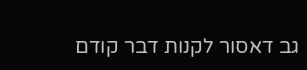גב דאסור לקנות דבר קודם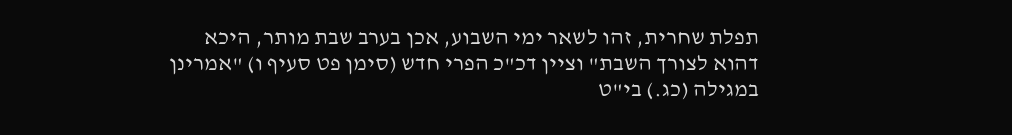תפלת שחרית, זהו לשאר ימי השבוע, אכן בערב שבת מותר, היכא דהוא לצורך השבת" וציין דכ"כ הפרי חדש (סימן פט סעיף ו) "אמרינן במגילה (כג.) בי"ט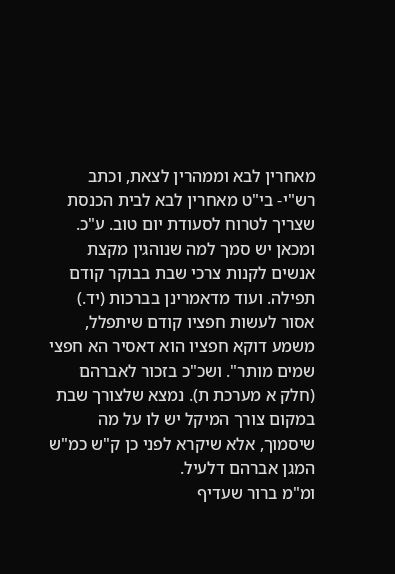מאחרין לבא וממהרין לצאת, וכתב רש"י- בי"ט מאחרין לבא לבית הכנסת שצריך לטרוח לסעודת יום טוב. ע"כ. ומכאן יש סמך למה שנוהגין מקצת אנשים לקנות צרכי שבת בבוקר קודם תפילה. ועוד מדאמרינן בברכות (יד.) אסור לעשות חפציו קודם שיתפלל, משמע דוקא חפציו הוא דאסיר הא חפצי שמים מותר". ושכ"כ בזכור לאברהם (חלק א מערכת ת). נמצא שלצורך שבת במקום צורך המיקל יש לו על מה שיסמוך, אלא שיקרא לפני כן ק"ש כמ"ש המגן אברהם דלעיל.
ומ"מ ברור שעדיף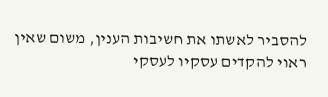להסביר לאשתו את חשיבות הענין, משום שאין ראוי להקדים עסקיו לעסקי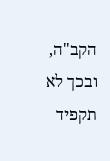הקב"ה, ובכך לא תקפיד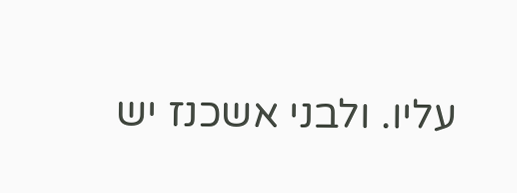עליו. ולבני אשכנז יש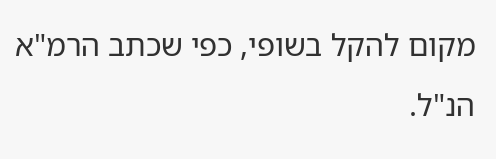מקום להקל בשופי, כפי שכתב הרמ"א הנ"ל.